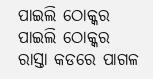ପାଇଲି ଠୋକ୍କର
ପାଇଲି ଠୋକ୍କର
ରାସ୍ତା କଡରେ ପାଗଳ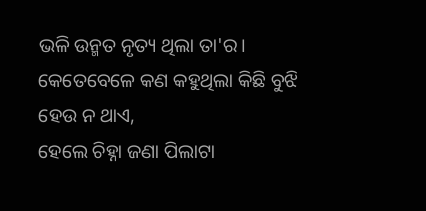ଭଳି ଉନ୍ମତ ନୃତ୍ୟ ଥିଲା ତା'ର।
କେତେବେଳେ କଣ କହୁଥିଲା କିଛି ବୁଝି ହେଉ ନ ଥାଏ,
ହେଲେ ଚିହ୍ନା ଜଣା ପିଲାଟା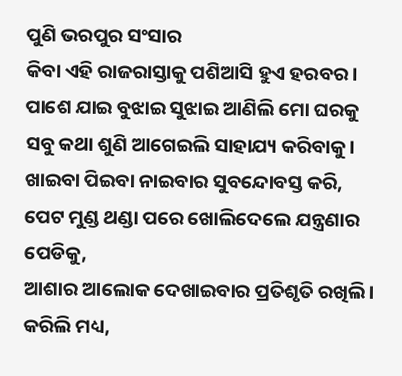ପୁଣି ଭରପୁର ସଂସାର
କିବା ଏହି ରାଜରାସ୍ତାକୁ ପଶିଆସି ହୁଏ ହରବର।
ପାଶେ ଯାଇ ବୁଝାଇ ସୁଝାଇ ଆଣିଲି ମୋ ଘରକୁ
ସବୁ କଥା ଶୁଣି ଆଗେଇଲି ସାହାଯ୍ୟ କରିବାକୁ।
ଖାଇବା ପିଇବା ନାଇବାର ସୁବନ୍ଦୋବସ୍ତ କରି,
ପେଟ ମୁଣ୍ଡ ଥଣ୍ଡା ପରେ ଖୋଲିଦେଲେ ଯନ୍ତ୍ରଣାର ପେଡିକୁ,
ଆଶାର ଆଲୋକ ଦେଖାଇବାର ପ୍ରତିଶୃତି ରଖିଲି।
କରିଲି ମଧ୍ୟ,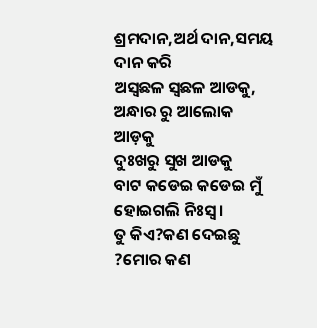ଶ୍ରମଦାନ,ଅର୍ଥ ଦାନ,ସମୟ ଦାନ କରି
ଅସ୍ଵଛଳ ସ୍ଵଛଳ ଆଡକୁ,
ଅନ୍ଧାର ରୁ ଆଲୋକ ଆଡ଼କୁ
ଦୁଃଖରୁ ସୁଖ ଆଡକୁ
ବାଟ କଡେଇ କଡେଇ ମୁଁ ହୋଇଗଲି ନିଃସ୍ଵ।
ତୁ କିଏ?କଣ ଦେଇଛୁ ?ମୋର କଣ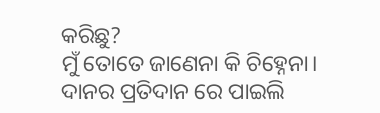କରିଛୁ?
ମୁଁ ତୋତେ ଜାଣେନା କି ଚିହ୍ନେନା।
ଦାନର ପ୍ରତିଦାନ ରେ ପାଇଲି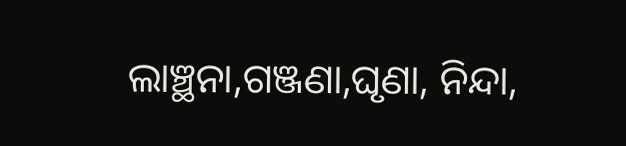ଲାଞ୍ଛନା,ଗଞ୍ଜଣା,ଘୃଣା, ନିନ୍ଦା,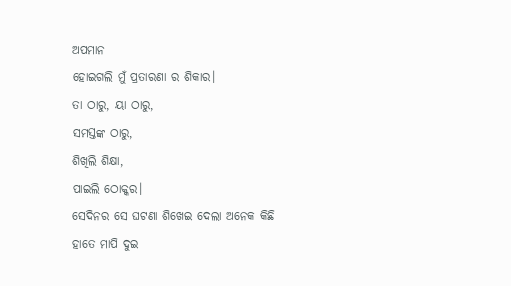ଅପମାନ
ହୋଇଗଲି ମୁଁ ପ୍ରତାରଣା ର ଶିକାର।
ତା ଠାରୁ, ୟା ଠାରୁ,
ସମସ୍ତଙ୍କ ଠାରୁ,
ଶିଖିଲି ଶିକ୍ଷା,
ପାଇଲି ଠୋକ୍କର।
ସେଦିନର ସେ ଘଟଣା ଶିଖେଇ ଦେଲା ଅନେକ କିଛି
ହାତେ ମାପି ଦୁଇ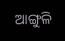ଆଙ୍ଗୁଳି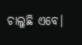ଚାଲୁଛି ଏବେ।